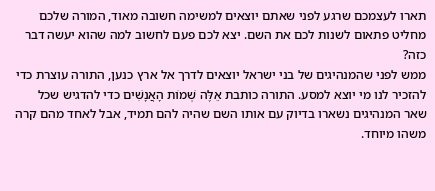תארו לעצמכם שרגע לפני שאתם יוצאים למשימה חשובה מאוד, המורה שלכם מחליט פתאום לשנות לכם את השם. יצא לכם פעם לחשוב למה שהוא יעשה דבר כזה?
ממש לפני שהמנהיגים של בני ישראל יוצאים לדרך אל ארץ כנען, התורה עוצרת כדי להזכיר לנו מי יוצא למסע. התורה כותבת אֵלֶּה שְׁמוֹת הָאֲנָשִׁים כדי להדגיש שכל שאר המנהיגים נשארו בדיוק עם אותו השם שהיה להם תמיד, אבל לאחד מהם קרה משהו מיוחד.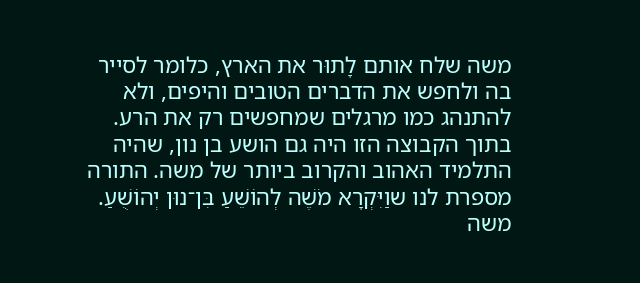משה שלח אותם לָתוּר את הארץ, כלומר לסייר בה ולחפש את הדברים הטובים והיפים, ולא להתנהג כמו מרגלים שמחפשים רק את הרע.
בתוך הקבוצה הזו היה גם הושע בן נון, שהיה התלמיד האהוב והקרוב ביותר של משה. התורה מספרת לנו שוַיִּקְרָא מֹשֶׁה לְהוֹשֵׁעַ בִּן־נוּן יְהוֹשֻׁעַ. משה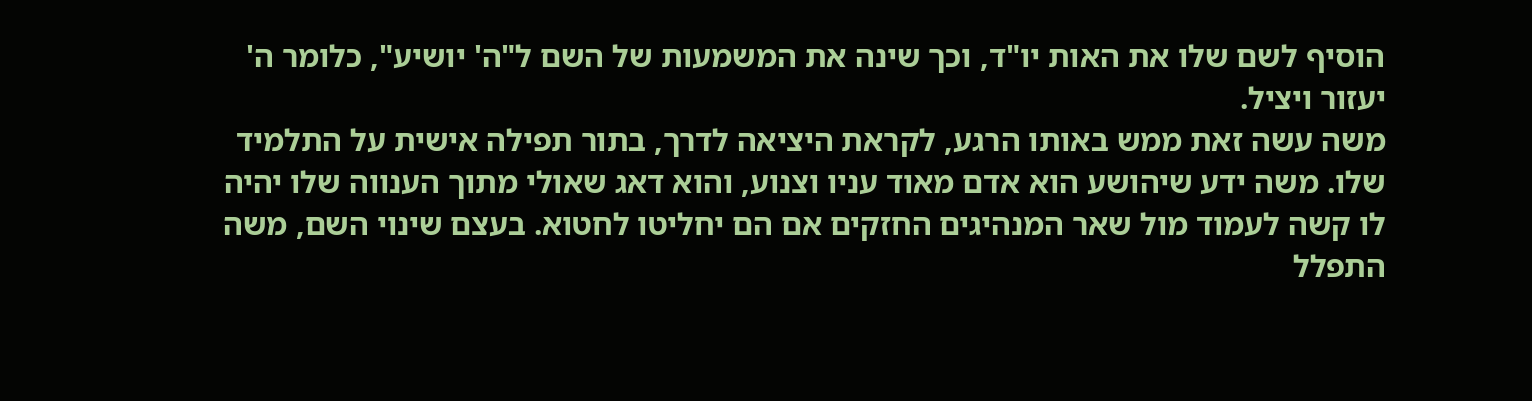הוסיף לשם שלו את האות יו"ד, וכך שינה את המשמעות של השם ל"ה' יושיע", כלומר ה' יעזור ויציל.
משה עשה זאת ממש באותו הרגע, לקראת היציאה לדרך, בתור תפילה אישית על התלמיד שלו. משה ידע שיהושע הוא אדם מאוד עניו וצנוע, והוא דאג שאולי מתוך הענווה שלו יהיה לו קשה לעמוד מול שאר המנהיגים החזקים אם הם יחליטו לחטוא. בעצם שינוי השם, משה התפלל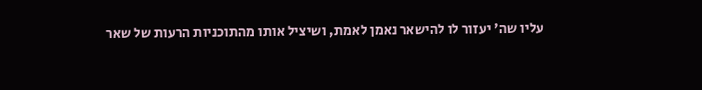עליו שה' יעזור לו להישאר נאמן לאמת, ושיציל אותו מהתוכניות הרעות של שאר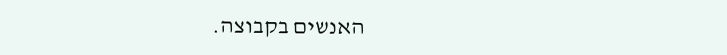האנשים בקבוצה.